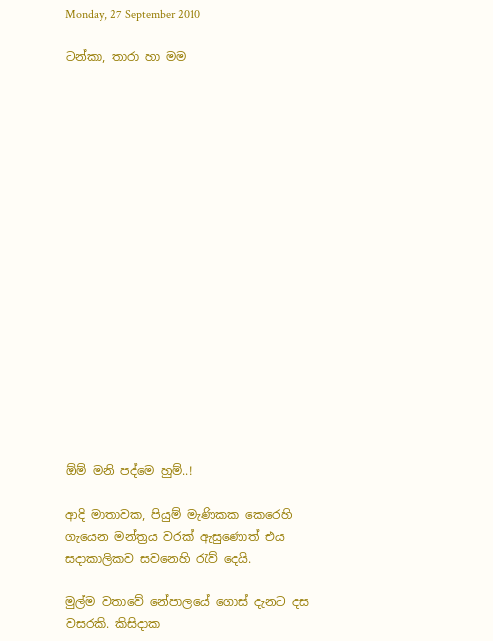Monday, 27 September 2010

ටන්කා, තාරා හා මම


















ඕම් මනි පද්මෙ හුම්..!

ආදි මාතාවක, පියුම් මැණිකක කෙරෙහි ගැයෙන මන්ත්‍රය වරක් ඇසුණොත් එය සදාකාලිකව සවනෙහි රැව් දෙයි.

මුල්ම වතාවේ නේපාලයේ ගොස් දැනට දස වසරකි. කිසිදාක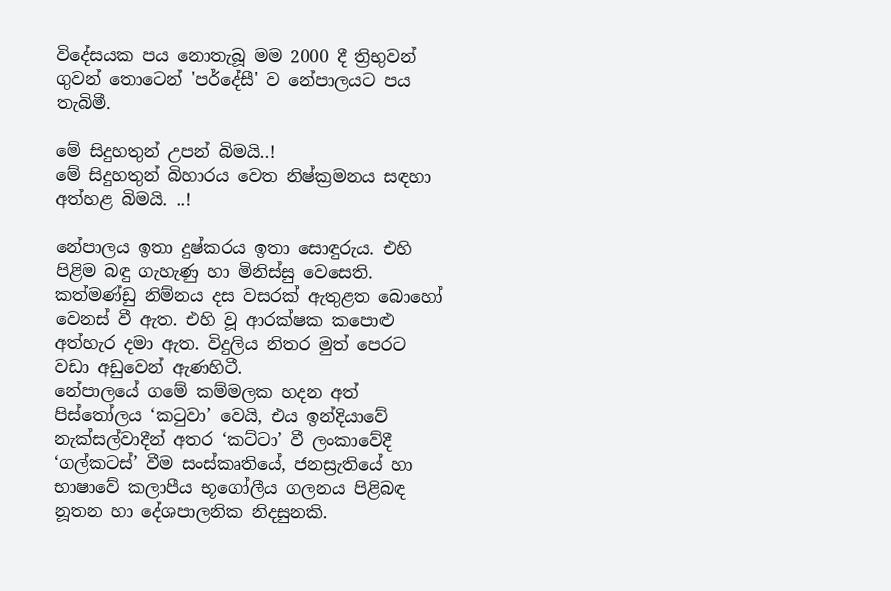විදේසයක පය නොතැබූ මම 2000 දී ත්‍රිභුවන් ගුවන් තොටෙන් 'පර්දේසී' ව නේපාලයට පය තැබිමී.

මේ සිදුහතුන් උපන් බිමයි..!
මේ සිදුහතුන් බිහාරය වෙත නිෂ්ක්‍රමනය සඳහා අත්හළ බිමයි. ..!

නේපාලය ඉතා දුෂ්කරය ඉතා සොඳුරුය. එහි පිළිම බඳු ගැහැණු හා මිනිස්සු වෙසෙති. කත්මණ්ඩු නිම්නය දස වසරක් ඇතුළත බොහෝ වෙනස් වී ඇත. එහි වූ ආරක්ෂක කපොළු අත්හැර දමා ඇත. විදුලිය නිතර මුත් පෙරට වඩා අඩුවෙන් ඇණහිටී.
නේපාලයේ ගමේ කම්මලක හදන අත් පිස්තෝලය ‘කටුවා’ වෙයි, එය ඉන්දියාවේ නැක්සල්වාදීන් අතර ‘කට්ටා’ වී ලංකාවේදී ‘ගල්කටස්’ වීම සංස්කෘතියේ, ජනස්‍රැතියේ හා භාෂාවේ කලාපීය භූගෝලීය ගලනය පිළිබඳ නූතන හා දේශපාලනික නිදසුනකි.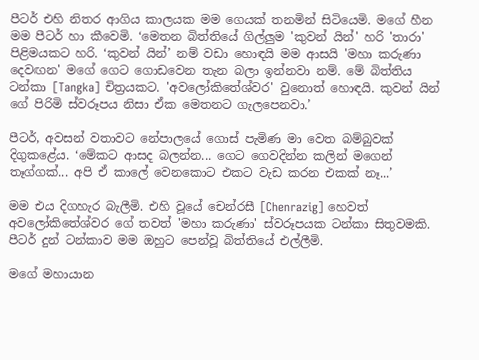පීටර් එහි නිතර ආගිය කාලයක මම ගෙයක් තනමින් සිටියෙමි. මගේ හීන මම පීටර් හා කීවෙමි. ‘මෙතන බිත්තියේ ගිල්ලුම 'කුවන් යින්' හරි 'තාරා' පිළිමයකට හරි. ‘කුවන් යින්’ නම් වඩා හොඳයි මම ආසයි 'මහා කරුණා දෙවඟන' මගේ ගෙට ගොඩවෙන තැන බලා ඉන්නවා නම්. මේ බිත්තිය ටන්කා [Tangka] චිත්‍රයකට. 'අවලෝකිතේශ්වර' වුනොත් හොඳයි. කුවන් යින් ගේ පිරිමි ස්වරූපය නිසා ඒක මෙතනට ගැලපෙනවා.’

පීටර්, අවසන් වතාවට නේපාලයේ ගොස් පැමිණ මා වෙත බම්බුවක් දිගුකළේය. ‘මේකට ආසද බලන්න... ගෙට ගෙවදින්න කලින් මගෙන් තෑග්ගක්... අපි ඒ කාලේ වෙනකොට එකට වැඩ කරන එකක් නෑ...’

මම එය දිගහැර බැලීමි. එහි වූයේ චෙන්රසී [Chenrazig] හෙවත් අවලෝකිතේශ්වර ගේ තවත් 'මහා කරුණා' ස්වරූපයක ටන්කා සිතුවමකි. පීටර් දුන් ටන්කාව මම ඔහුට පෙන්වූ බිත්තියේ එල්ලීමි.

මගේ මහායාන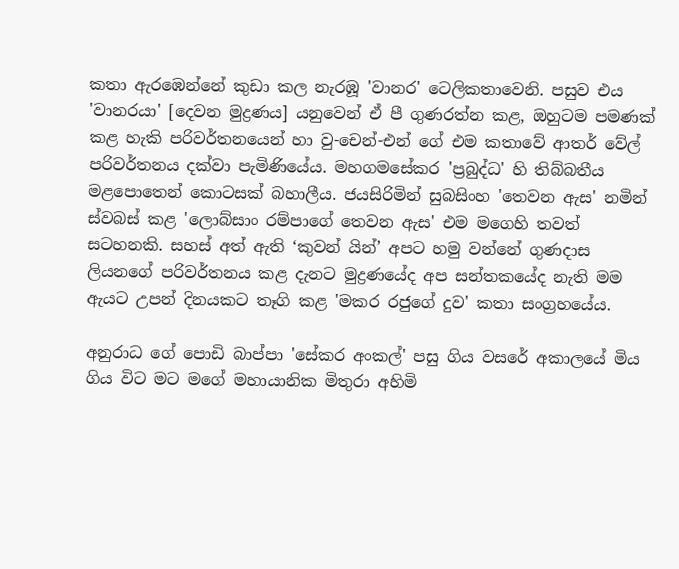කතා ඇරඹෙන්නේ කුඩා කල නැරඹූ 'වානර' ටෙලිකතාවෙනි. පසුව එය 'වානරයා' [දෙවන මුද්‍රණය] යනුවෙන් ඒ පී ගුණරත්න කළ, ඔහුටම පමණක් කළ හැකි පරිවර්තනයෙන් හා වු-චෙන්-එන් ගේ එම කතාවේ ආතර් වේල් පරිවර්තනය දක්වා පැමිණියේය. මහගමසේකර 'ප්‍රබුද්ධ' හි තිබ්බතීය මළපොතෙන් කොටසක් බහාලීය. ජයසිරිමින් සුබසිංහ 'තෙවන ඇස' නමින් ස්වබස් කළ 'ලොබ්සාං රම්පාගේ තෙවන ඇස' එම මගෙහි තවත් සටහනකි. සහස් අත් ඇති ‘කුවන් යින්’ අපට හමු වන්නේ ගුණදාස ලියනගේ පරිවර්තනය කළ දැනට මුද්‍රණයේද අප සන්තකයේද නැති මම ඇයට උපන් දිනයකට තෑගි කළ 'මකර රජුගේ දුව' කතා සංග්‍රහයේය.

අනුරාධ ගේ පොඩි බාප්පා 'සේකර අංකල්' පසු ගිය වසරේ අකාලයේ මිය ගිය විට මට මගේ මහායානික මිතුරා අහිමි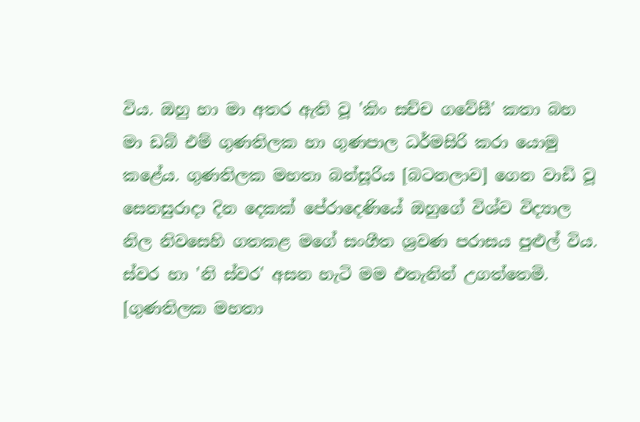විය. ඔහු හා මා අතර ඇති වූ 'කිං සච්ච ගවේසී' කතා බහ මා ඩබ් එම් ගුණතිලක හා ගුණපාල ධර්මසිරි කරා යොමු කළේය. ගුණතිලක මහතා බන්සූරිය [බටනලාව] ගෙන වාඩි වූ සෙනසුරාදා දින දෙකක් පේරාදෙණියේ ඔහුගේ විශ්ව විද්‍යාල නිල නිවසෙහි ගතකළ මගේ සංගීත ශ්‍රවණ පරාසය පුළුල් විය. ස්වර හා 'නි ස්වර' අසන හැටි මම එතැනින් උගත්තෙමි. [ගුණතිලක මහතා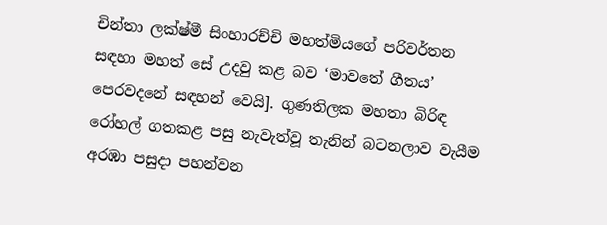චින්තා ලක්ෂ්මී සිංහාරච්චි මහත්මියගේ පරිවර්තන සඳහා මහත් සේ උදවු කළ බව ‘මාවතේ ගීතය’ පෙරවදනේ සඳහන් වෙයි]. ගුණතිලක මහතා බිරිඳ රෝහල් ගතකළ පසු නැවැත්වූ තැනින් බටනලාව වැයීම අරඹා පසුදා පහන්වන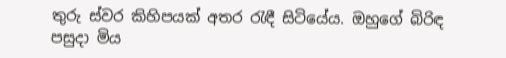තුරු ස්වර කිහිපයක් අතර රැඳී සිටියේය. ඔහුගේ බිරිඳ පසුදා මිය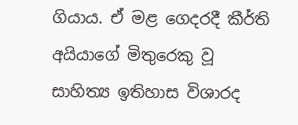ගියාය. ඒ මළ ගෙදරදී කීර්ති අයියාගේ මිතුරෙකු වූ සාහිත්‍ය ඉතිහාස විශාරද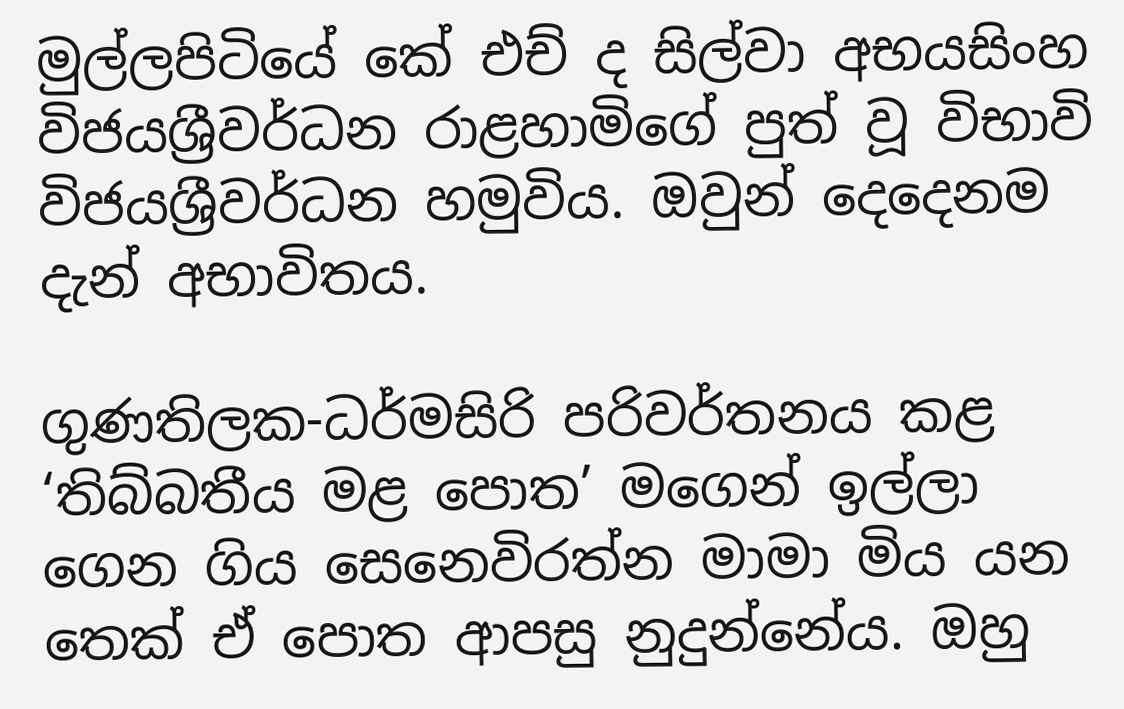මුල්ලපිටියේ කේ එච් ද සිල්වා අභයසිංහ විජයශ්‍රීවර්ධන රාළහාමිගේ පුත් වූ විභාවි විජයශ්‍රීවර්ධන හමුවිය. ඔවුන් දෙදෙනම දැන් අභාවිතය.

ගුණතිලක-ධර්මසිරි පරිවර්තනය කළ ‘තිබ්බතීය මළ පොත’ මගෙන් ඉල්ලා ගෙන ගිය සෙනෙවිරත්න මාමා මිය යන තෙක් ඒ පොත ආපසු නුදුන්නේය. ඔහු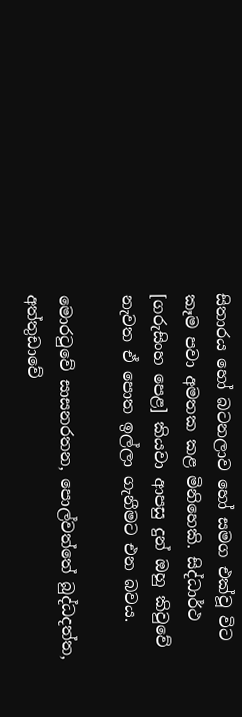සිතාරය හෝ බටනලාව හෝ සමග එක්වූ විට කෑම පවා අමතක කළ මිනිහෙකි. සිද්ධාර්ථ [ගරුසිංහ පෙළ] කියවා ආපසු දුන් ඔහු කිවුවේ නැවත ඒ පොත ඉල්ලා ගැනීමට එන බවය.

මොරටුවේ සාසනරතන, පොල්වත්තේ බුද්ධදත්ත, අත්තුඩාවේ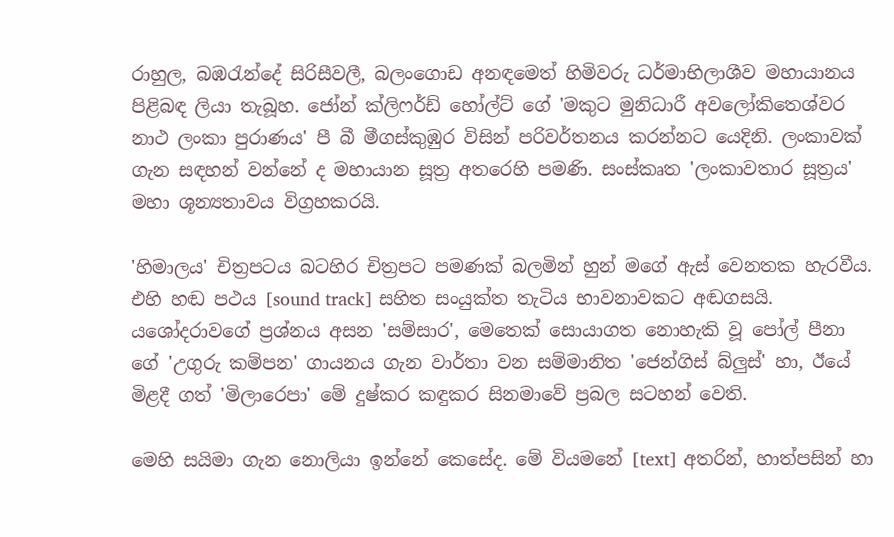රාහුල, බඹරැන්දේ සිරිසීවලී, බලංගොඩ අනඳමෙත් හිමිවරු ධර්මාභිලාශීව මහායානය පිළිබඳ ලියා තැබූහ. ජෝන් ක්ලිෆර්ඩ් හෝල්ට් ගේ 'මකුට මුනිධාරී අවලෝකිතෙශ්වර නාථ ලංකා පුරාණය' පී බී මීගස්කුඹුර විසින් පරිවර්තනය කරන්නට යෙදිනි. ලංකාවක් ගැන සඳහන් වන්නේ ද මහායාන සූත්‍ර අතරෙහි පමණි. සංස්කෘත 'ලංකාවතාර සූත්‍රය' මහා ශූන්‍යතාවය විග්‍රහකරයි.

'හිමාලය' චිත්‍රපටය බටහිර චිත්‍රපට පමණක් බලමින් හුන් මගේ ඇස් වෙනතක හැරවීය. එහි හඬ පථය [sound track] සහිත සංයුක්ත තැටිය භාවනාවකට අඬගසයි. යශෝදරාවගේ ප්‍රශ්නය අසන 'සම්සාර', මෙතෙක් සොයාගත නොහැකි වූ පෝල් පීනා ගේ 'උගුරු කම්පන' ගායනය ගැන වාර්තා වන සම්මානිත 'ජෙන්ගිස් බ්ලුස්' හා, ඊයේ මිළදී ගත් 'මිලාරෙපා' මේ දුෂ්කර කඳුකර සිනමාවේ ප්‍රබල සටහන් වෙති.

මෙහි සයිමා ගැන නොලියා ඉන්නේ කෙසේද. මේ වියමනේ [text] අතරින්, හාත්පසින් හා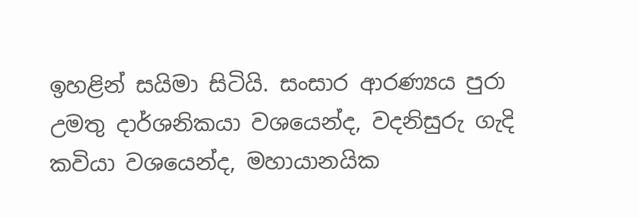ඉහළින් සයිමා සිටියි. සංසාර ආරණ්‍යය පුරා උමතු දාර්ශනිකයා වශයෙන්ද, වදනිසුරු ගැදි කවියා වශයෙන්ද, මහායානයික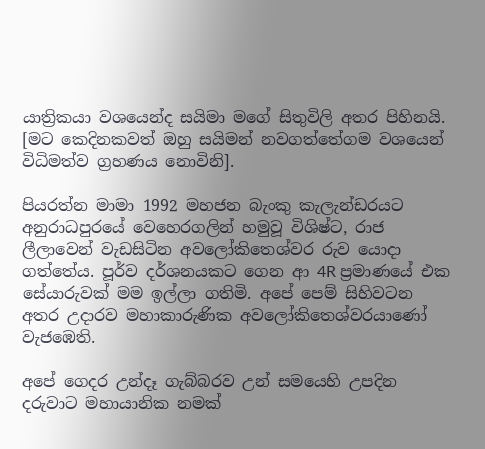යාත්‍රිකයා වශයෙන්ද සයිමා මගේ සිතුවිලි අතර පිහිනයි. [මට කෙදිනකවත් ඔහු සයිමන් නවගත්තේගම වශයෙන් විධිමත්ව ග්‍රහණය නොවිනි].

පියරත්න මාමා 1992 මහජන බැංකු කැලැන්ඩරයට අනුරාධපුරයේ වෙහෙරගලින් හමුවූ විශිෂ්ට, රාජ ලීලාවෙන් වැඩසිටින අවලෝකිතෙශ්වර රුව යොදා ගත්තේය. පූර්ව දර්ශනයකට ගෙන ආ 4R ප්‍රමාණයේ එක සේයාරුවක් මම ඉල්ලා ගතිමි. අපේ පෙම් සිහිවටන අතර උදාරව මහාකාරුණික අවලෝකිතෙශ්වරයාණෝ වැජඹෙති.

අපේ ගෙදර උන්දෑ ගැබ්බරව උන් සමයෙහි උපදින දරුවාට මහායානික නමක්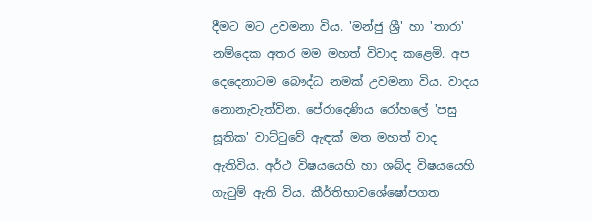දීමට මට උවමනා විය. 'මන්ජු ශ්‍රී' හා 'තාරා' නම්දෙක අතර මම මහත් විවාද කළෙමි. අප දෙදෙනාටම බෞද්ධ නමක් උවමනා විය. වාදය නොනැවැත්වින. පේරාදෙණිය රෝහලේ 'පසු සූතික' වාට්ටුවේ ඇඳක් මත මහත් වාද ඇතිවිය. අර්ථ විෂයයෙහි හා ශබ්ද විෂයයෙහි ගැටුම් ඇති විය. කීර්තිභාවශේෂෝපගත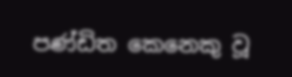පණ්ඩිත කෙනෙකු වූ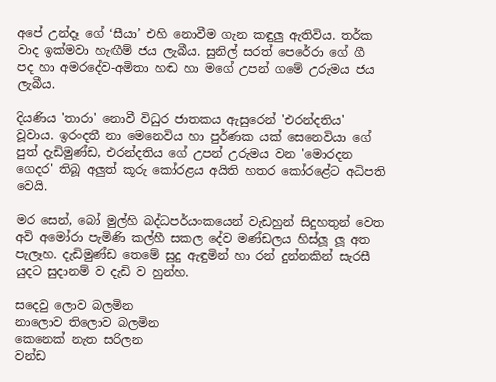අපේ උන්දෑ ගේ ‘සීයා’ එහි නොවීම ගැන කඳුලු ඇතිවිය. තර්ක වාද ඉක්මවා හැඟීම් ජය ලැබීය. සුනිල් සරත් පෙරේරා ගේ ගී පද හා අමරදේව-අමිතා හඬ හා මගේ උපන් ගමේ උරුමය ජය ලැබීය.

දියණිය 'තාරා' නොවී විධුර ජාතකය ඇසුරෙන් 'එරන්දතිය' වූවාය. ඉරංදතී නා මෙනෙවිය හා පුර්ණක යක් සෙනෙවියා ගේ පුත් දැඩිමුණ්ඩ, එරන්දතිය ගේ උපන් උරුමය වන 'මොරදන ගෙදර' තිබූ අලුත් කූරු කෝරළය අයිති හතර කෝරළේට අධිපති වෙයි.

මර සෙන්, බෝ මුල්හි බද්ධපර්යංකයෙන් වැඩහුන් සිදුහතුන් වෙත අවි අමෝරා පැමිණි කල්හී සකල දේව මණ්ඩලය හිස්ලූ ලූ අත පැලෑහ. දැඩිමුණ්ඩ තෙමේ සුදු ඇඳුමින් හා රන් දුන්නකින් සැරසී යුදට සුදානම් ව දැඩි ව හුන්හ.

සදෙවු ලොව බලමින
නාලොව තිලොව බලමින
කෙනෙක් නැත සරිලන
වන්ඩ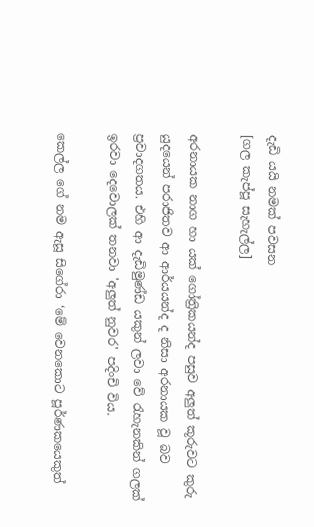දැඩි යයි නමක් පවසන
[ගල කැප්පූ සැහැල්ල]

අරනායක නාග හා යක් ගෝත්‍රිකයන්ද පසුව අලුත් කූරුවට කුරු යුදයෙන් පරාජිතව ආ ආර්යයන්ද ද නිසා අරනායක වූ බව ප්‍රවාදගතය. එහි ආ දැඩිමුණ්ඩ යකුන් ලවා වේ රැහැනකින් ගලක් ඉරවා දෙවොලක් තනවා 'අලුත් නුවර' පදිංචි විය.

කෙල්ල ගේ නම ඇසූ සිගේරා ‘මේ වෙනකොට පූර්ණකයෙකුත්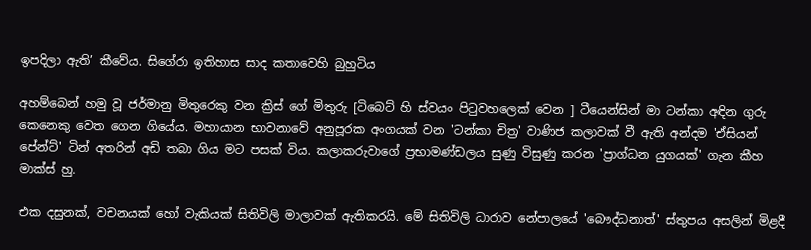ඉපදිලා ඇති’ කීවේය. සිගේරා ඉතිහාස සාද කතාවෙහි බුහුටිය

අහම්බෙන් හමු වූ ජර්මානු මිතුරෙකු වන ක්‍රිස් ගේ මිතුරු [ටිබෙට් හි ස්වයං පිටුවහලෙක් වෙන ] ටීයෙන්සින් මා ටන්කා අඳින ගුරු කෙනෙකු වෙත ගෙන ගියේය. මහායාන භාවනාවේ අනුපූරක අංගයක් වන 'ටන්කා චිත්‍ර' වාණිජ කලාවක් වී ඇති අන්දම 'ඒසියන් පේන්ට්' ටින් අතරින් අඩි තබා ගිය මට පසක් විය. කලාකරුවාගේ ප්‍රභාමණ්ඩලය සුණු විසුණු කරන 'ප්‍රාග්ධන යුගයක්' ගැන කීහ මාක්ස් හු.

එක දසුනක්, වචනයක් හෝ වැකියක් සිතිවිලි මාලාවක් ඇතිකරයි. මේ සිතිවිලි ධාරාව නේපාලයේ 'බෞද්ධනාත්' ස්තුපය අසලින් මිළදී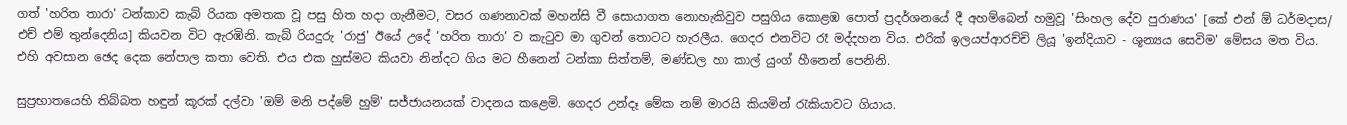ගත් 'හරිත තාරා' ටන්කාව කැබ් රියක අමතක වූ පසු හිත හදා ගැනීමට, වසර ගණනාවක් මහන්සි වී සොයාගත නොහැකිවුව පසුගිය කොළඹ පොත් ප්‍රදර්ශනයේ දී අහම්බෙන් හමුවූ 'සිංහල දේව පුරාණය' [කේ එන් ඕ ධර්මදාස/ එච් එම් තුන්දෙනිය] කියවන විට ඇරඹිනි. කැබ් රියදුරු 'රාජු' ඊයේ උදේ ‘හරිත තාරා’ ව කැටුව මා ගුවන් තොටට හැරලීය. ගෙදර එනවිට රෑ මද්දහන විය. එරික් ඉලයප්ආරච්චි ලියූ 'ඉන්දියාව - ශූන්‍යය සෙවිම' මේසය මත විය. එහි අවසාන ඡෙද දෙක නේපාල කතා වෙති. එය එක හුස්මට කියවා නින්දට ගිය මට හීනෙන් ටන්කා සිත්තම්, මණ්ඩල හා කාල් යුංග් හීනෙන් පෙනිනි.

සුප්‍රභාතයෙහි තිබ්බත හඳුන් කූරක් දල්වා 'ඔම් මනි පද්මේ හුම්' සජ්ජායනයක් වාදනය කළෙමි. ගෙදර උන්දෑ මේක නම් මාරයි කියමින් රැකියාවට ගියාය.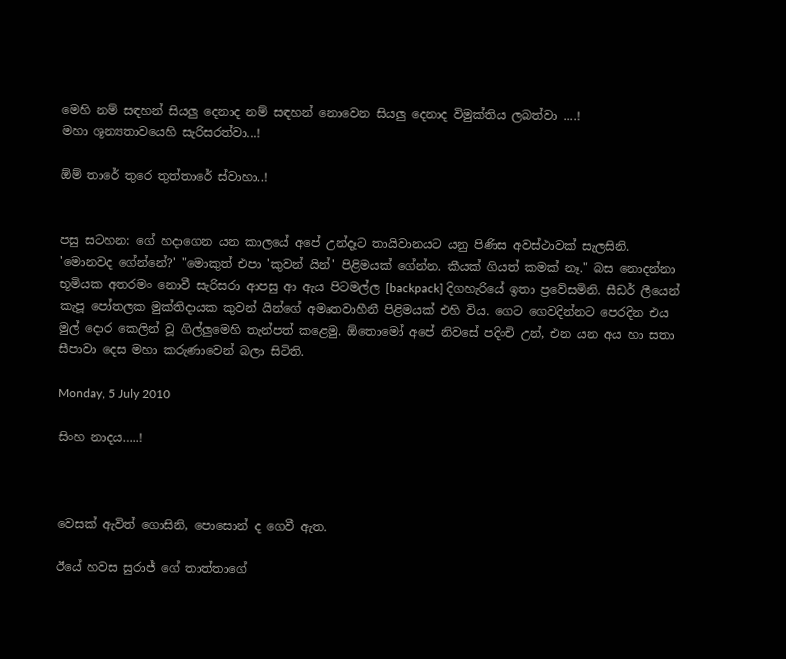මෙහි නම් සඳහන් සියලු දෙනාද නම් සඳහන් නොවෙන සියලු දෙනාද විමුක්තිය ලබත්වා ....!
මහා ශූන්‍යතාවයෙහි සැරිසරත්වා...!

ඕම් තාරේ තුරෙ තුත්තාරේ ස්වාහා..!


පසු සටහන: ගේ හදාගෙන යන කාලයේ අපේ උන්දෑට තායිවානයට යනු පිණිස අවස්ථාවක් සැලසිනි. 'මොනවද ගේන්නේ?' "මොකුත් එපා 'කුවන් යින්' පිළිමයක් ගේන්න. කීයක් ගියත් කමක් නෑ." බස නොදන්නා භූමියක අතරමං නොවී සැරිසරා ආපසු ආ ඇය පිටමල්ල [backpack] දිගහැරියේ ඉතා ප්‍රවේසමිනි. සීඩර් ලීයෙන් කැපූ පෝතලක මුක්තිදායක කුවන් යින්ගේ අමෘතවාහීනී පිළිමයක් එහි විය. ගෙට ගෙවදින්නට පෙරදින එය මුල් දොර කෙලින් වූ ගිල්ලුමෙහි තැන්පත් කළෙමු. ඕතොමෝ අපේ නිවසේ පදිංචි උන්, එන යන අය හා සතා සීපාවා දෙස මහා කරුණාවෙන් බලා සිටිති.

Monday, 5 July 2010

සිංහ නාදය…..!



වෙසක් ඇවිත් ගොසිනි, පොසොන් ද ගෙවී ඇත.

ඊයේ හවස සුරාජ් ගේ තාත්තාගේ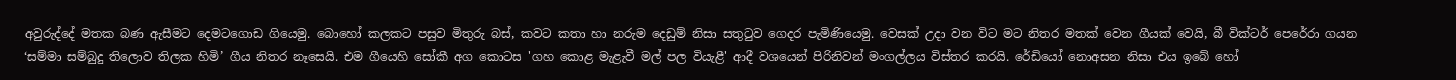අවුරුද්දේ මතක බණ ඇසීමට දෙමටගොඩ ගියෙමු. බොහෝ කලකට පසුව මිතුරු බස්, කවට කතා හා නරුම දෙඩුම් නිසා සතුටුව ගෙදර පැමිණියෙමු. වෙසක් උදා වන විට මට නිතර මතක් වෙන ගීයක් වෙයි, බී වික්ටර් පෙරේරා ගයන ‘සම්මා සම්බුදු තිලොව තිලක හිමි’ ගීය නිතර නෑසෙයි. එම ගීයෙහි සෝකී අග කොටස 'ගහ කොළ මැළැවී මල් පල වියැළී' ආදී වශයෙන් පිරිනිවන් මංගල්ලය විස්තර කරයි. රේඩියෝ නොඅසන නිසා එය ඉබේ හෝ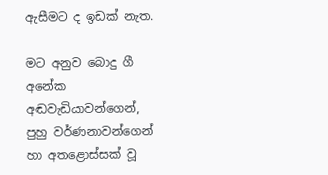ඇසීමට ද ඉඩක් නැත.

මට අනුව බොදු ගී අනේක අඬවැඩියාවන්ගෙන්, පුහු වර්ණනාවන්ගෙන් හා අතළොස්සක් වූ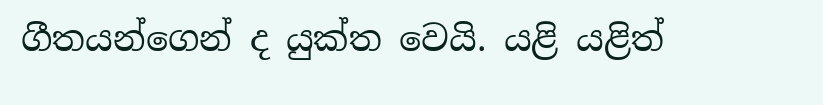ගීතයන්ගෙන් ද යුක්ත වෙයි. යළි යළිත්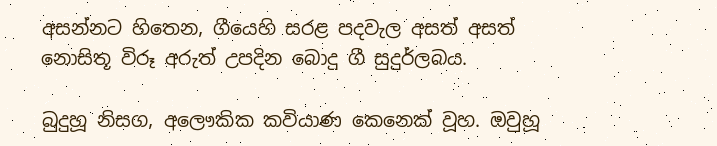අසන්නට හිතෙන, ගීයෙහි සරළ පදවැල අසත් අසත් නොසිතූ විරූ අරුත් උපදින බොදු ගී සුදුර්ලබය.

බුදුහූ නිසග, අලෞකික කවියාණ කෙනෙක් වූහ. ඔවුහූ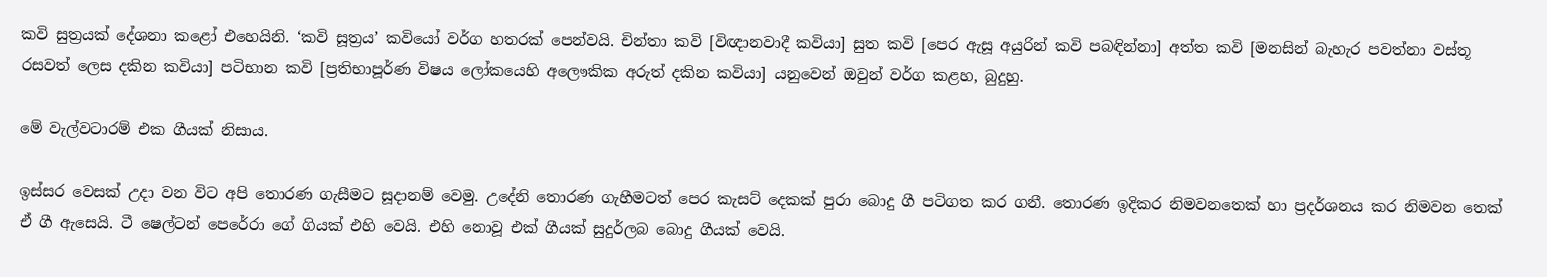කවි සුත්‍රයක් දේශනා කළෝ එහෙයිනි. ‘කවි සූත්‍රය’ කවියෝ වර්ග හතරක් පෙන්වයි. චින්තා කවි [විඥානවාදී කවියා] සුත කවි [පෙර ඇසූ අයුරින් කවි පබඳින්නා] අත්ත කවි [මනසින් බැහැර පවත්නා වස්තූ රසවත් ලෙස දකින කවියා] පටිභාන කවි [ප්‍රතිභාපූර්ණ විෂය ලෝකයෙහි අලෞකික අරුත් දකින කවියා] යනුවෙන් ඔවුන් වර්ග කළහ, බුදුහු.

මේ වැල්වටාරම් එක ගීයක් නිසාය.

ඉස්සර වෙසක් උදා වන විට අපි තොරණ ගැසීමට සූදානම් වෙමු. උදේනි තොරණ ගැහීමටත් පෙර කැසට් දෙකක් පුරා බොදු ගී පටිගත කර ගනී. තොරණ ඉදිකර නිමවනතෙක් හා ප්‍රදර්ශනය කර නිමවන තෙක් ඒ ගී ඇසෙයි. ටී ෂෙල්ටන් පෙරේරා ගේ ගියක් එහි වෙයි. එහි නොවූ එක් ගීයක් සුදුර්ලබ බොදු ගීයක් වෙයි.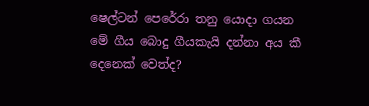ෂෙල්ටන් පෙරේරා තනු යොදා ගයන මේ ගීය බොදු ගීයකැයි දන්නා අය කී දෙනෙක් වෙත්ද?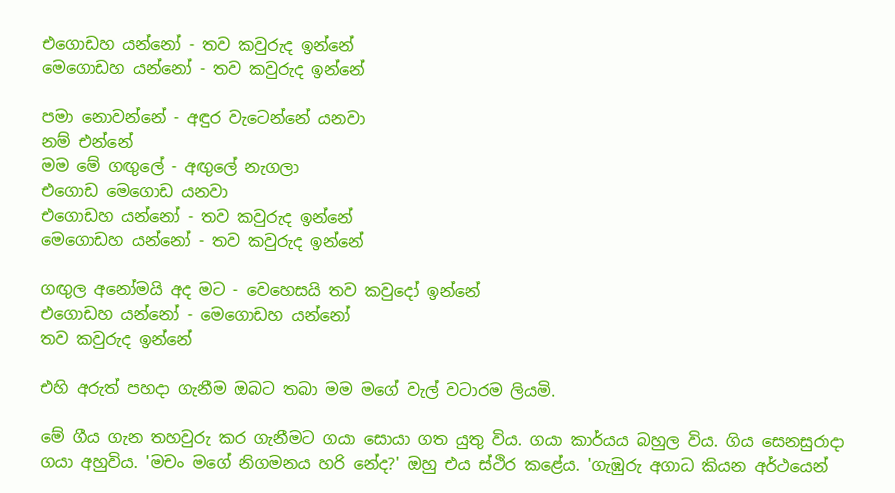එගොඩහ යන්නෝ - තව කවුරුද ඉන්නේ
මෙගොඩහ යන්නෝ - තව කවුරුද ඉන්නේ

පමා නොවන්නේ - අඳුර වැටෙන්නේ යනවා
නම් එන්නේ
මම මේ ගඟුලේ - අඟුලේ නැගලා
එගොඩ මෙගොඩ යනවා
එගොඩහ යන්නෝ - තව කවුරුද ඉන්නේ
මෙගොඩහ යන්නෝ - තව කවුරුද ඉන්නේ

ගඟුල අනෝමයි අද මට - වෙහෙසයි තව කවුදෝ ඉන්නේ
එගොඩහ යන්නෝ - මෙගොඩහ යන්නෝ
තව කවුරුද ඉන්නේ

එහි අරුත් පහදා ගැනීම ඔබට තබා මම මගේ වැල් වටාරම ලියමි.

මේ ගීය ගැන තහවුරු කර ගැනීමට ගයා සොයා ගත යුතු විය. ගයා කාර්යය බහුල විය. ගිය සෙනසුරාදා ගයා අහුවිය. 'මචං මගේ නිගමනය හරි නේද?' ඔහු එය ස්ථිර කළේය. 'ගැඹුරු අගාධ කියන අර්ථයෙන්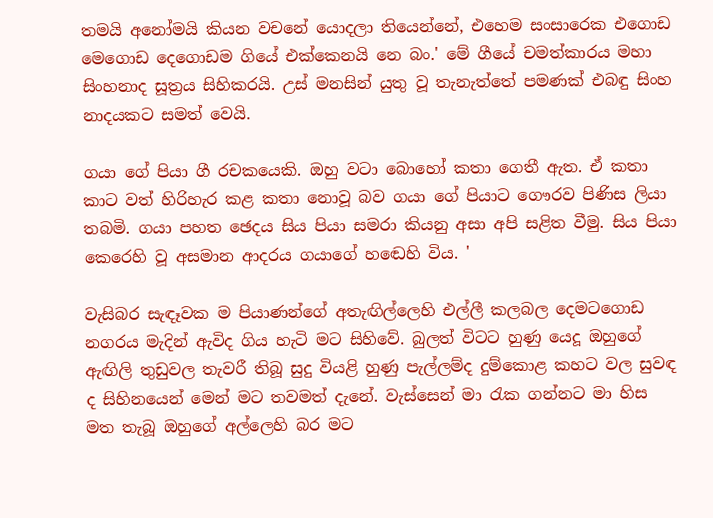තමයි අනෝමයි කියන වචනේ යොදලා තියෙන්නේ, එහෙම සංසාරෙක එගොඩ මෙගොඩ දෙගොඩම ගියේ එක්කෙනයි නෙ බං.' මේ ගීයේ චමත්කාරය මහා සිංහනාද සූත්‍රය සිහිකරයි. උස් මනසින් යුතු වූ තැනැත්තේ පමණක් එබඳු සිංහ නාදයකට සමත් වෙයි.

ගයා ගේ පියා ගී රචකයෙකි. ඔහු වටා බොහෝ කතා ගෙතී ඇත. ඒ කතා කාට වත් හිරිහැර කළ කතා නොවූ බව ගයා ගේ පියාට ගෞරව පිණිස ලියා තබමි. ගයා පහත ඡෙදය සිය පියා සමරා කියනු අසා අපි සළිත වීමු. සිය පියා කෙරෙහි වූ අසමාන ආදරය ගයාගේ හඬෙහි විය. '

වැසිබර සැඳෑවක ම පියාණන්ගේ අතැඟිල්ලෙහි එල්ලී කලබල දෙමටගොඩ නගරය මැදින් ඇවිද ගිය හැටි මට සිහිවේ. බුලත් විටට හුණු යෙදූ ඔහුගේ ඇඟිලි තුඩුවල තැවරී තිබූ සුදු වියළි හුණු පැල්ලම්ද දුම්කොළ කහට වල සුවඳ ද සිහිනයෙන් මෙන් මට තවමත් දැනේ. වැස්සෙන් මා රැක ගන්නට මා හිස මත තැබූ ඔහුගේ අල්ලෙහි බර මට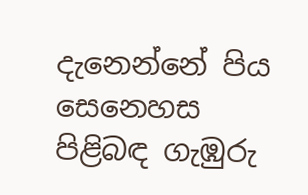දැනෙන්නේ පිය සෙනෙහස පිළිබඳ ගැඹුරු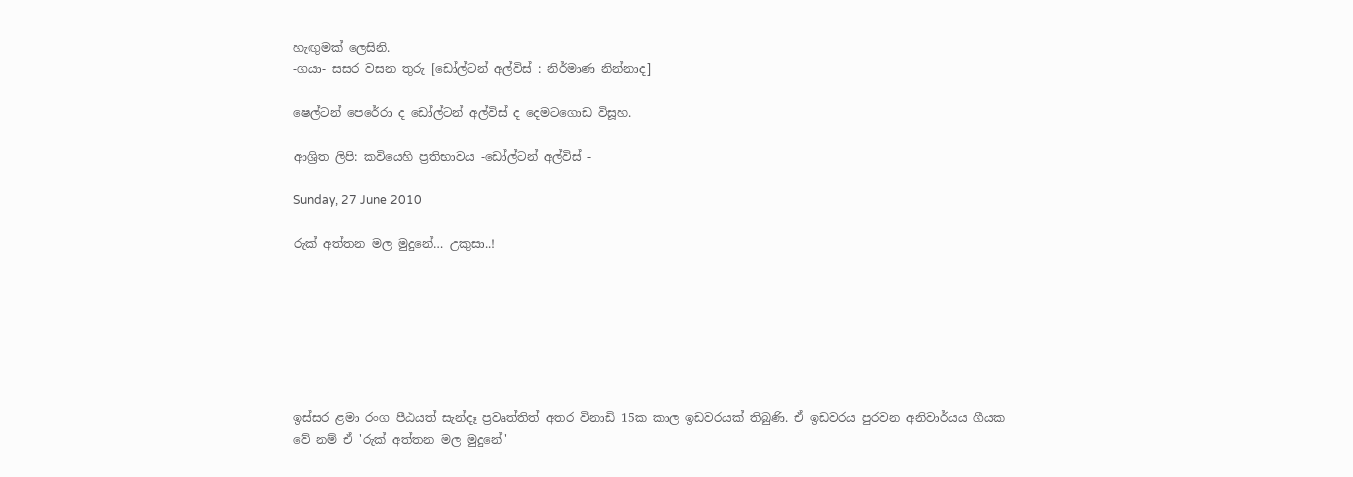හැඟුමක් ලෙසිනි.
-ගයා- සසර වසන තුරු [ඩෝල්ටන් අල්විස් : නිර්මාණ නින්නාද]

ෂෙල්ටන් පෙරේරා ද ඩෝල්ටන් අල්විස් ද දෙමටගොඩ විසූහ.

ආශ්‍රිත ලිපි: කවියෙහි ප්‍රතිභාවය -ඩෝල්ටන් අල්විස් -

Sunday, 27 June 2010

රුක් අත්තන මල මුදුනේ… උකුසා..!







ඉස්සර ළමා රංග පීඨයත් සැන්දෑ ප්‍රවෘත්තිත් අතර විනාඩි 15ක කාල ඉඩවරයක් තිබුණි. ඒ ඉඩවරය පුරවන අනිවාර්යය ගීයක වේ නම් ඒ 'රුක් අත්තන මල මුදුනේ'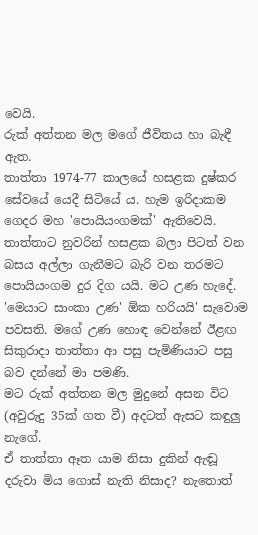වෙයි.
රුක් අත්තන මල මගේ ජීවිතය හා බැඳී ඇත.
තාත්තා 1974-77 කාලයේ හසළක දුෂ්කර සේවයේ යෙදී සිටියේ ය. හැම ඉරිදාකම ගෙදර මහ 'පොයියංගමක්' ඇතිවෙයි. තාත්තාට නුවරින් හසළක බලා පිටත් වන බසය අල්ලා ගැනීමට බැරි වන තරමට පොයියංගම දුර දිග යයි. මට උණ හැදේ. 'මෙයාට සාංකා උණ' ඕක හරියයි' සැවොම පවසති. මගේ උණ හොඳ වෙන්නේ ඊළඟ සිකුරාදා තාත්තා ආ පසු පැමිණියාට පසු බව දන්නේ මා පමණි.
මට රුක් අත්තන මල මුදුනේ අසන විට (අවුරුදු 35ක් ගත වී) අදටත් ඇසට කඳුලු නැගේ.
ඒ තාත්තා ඈත යාම නිසා දුකින් ඇඬූ දරුවා මිය ගොස් නැති නිසාද? නැතොත්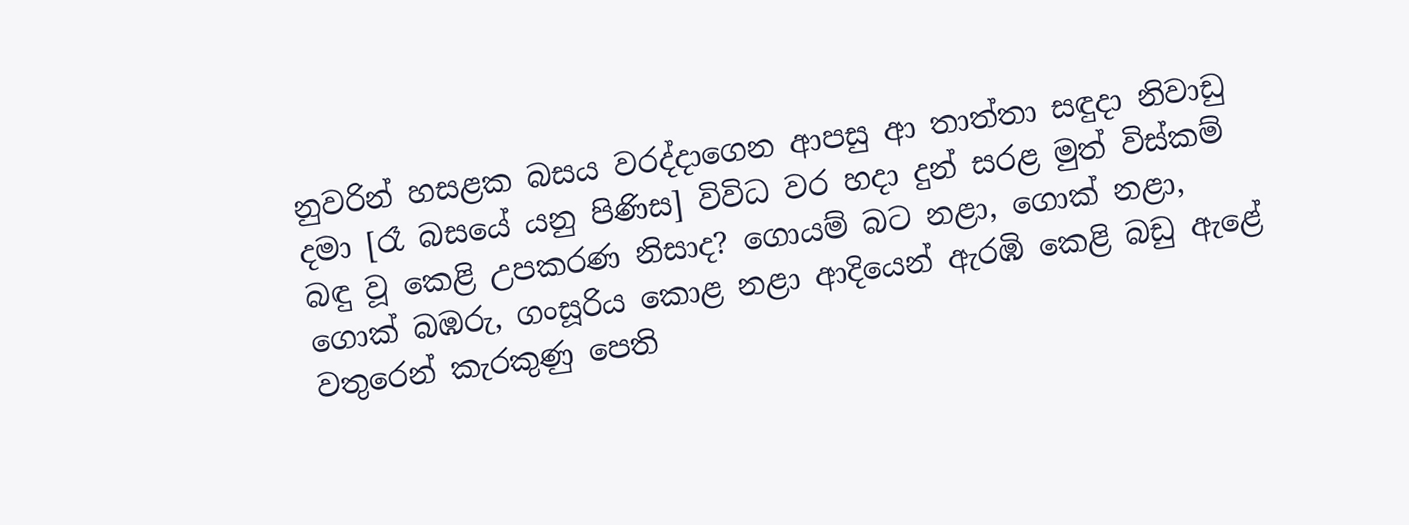නුවරින් හසළක බසය වරද්දාගෙන ආපසු ආ තාත්තා සඳුදා නිවාඩු දමා [රෑ බසයේ යනු පිණිස] විවිධ වර හදා දුන් සරළ මුත් විස්කම් බඳු වූ කෙළි උපකරණ නිසාද? ගොයම් බට නළා, ගොක් නළා, ගොක් බඹරු, ගංසූරිය කොළ නළා ආදියෙන් ඇරඹි කෙළි බඩු ඇළේ වතුරෙන් කැරකුණු පෙති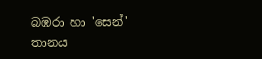බඹරා හා 'සෙන්' තානය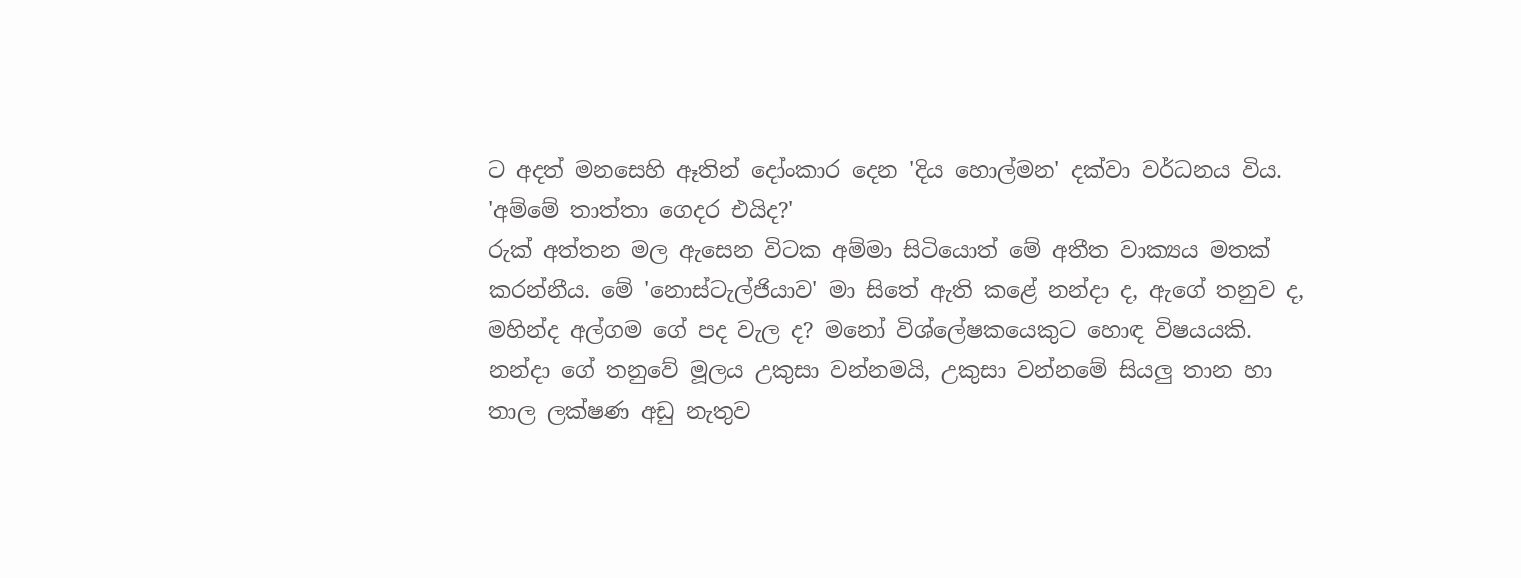ට අදත් මනසෙහි ඈතින් දෝංකාර දෙන 'දිය හොල්මන' දක්වා වර්ධනය විය.
'අම්මේ තාත්තා ගෙදර එයිද?'
රුක් අත්තන මල ඇසෙන විටක අම්මා සිටියොත් මේ අතීත වාක්‍යය මතක් කරන්නීය. මේ 'නොස්ටැල්ජියාව' මා සිතේ ඇති කළේ නන්දා ද, ඇගේ තනුව ද, මහින්ද අල්ගම ගේ පද වැල ද? මනෝ විශ්ලේෂකයෙකුට හොඳ විෂයයකි.
නන්දා ගේ තනුවේ මූලය උකුසා වන්නමයි, උකුසා වන්නමේ සියලු තාන හා තාල ලක්ෂණ අඩු නැතුව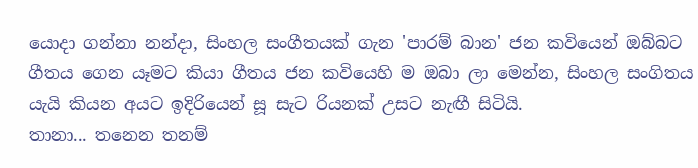යොදා ගන්නා නන්දා‍, සිංහල සංගීතයක් ගැන 'පාරම් බාන' ජන කවියෙන් ඔබ්බට ගීතය ගෙන යෑමට කියා ගීතය ජන කවියෙහි ම ඔබා ලා මෙන්න, සිංහල සංගිතය යැයි කියන අයට ඉදිරියෙන් සූ සැට රියනක් උසට නැඟී සිටියි.
තානා... තනෙන තනම්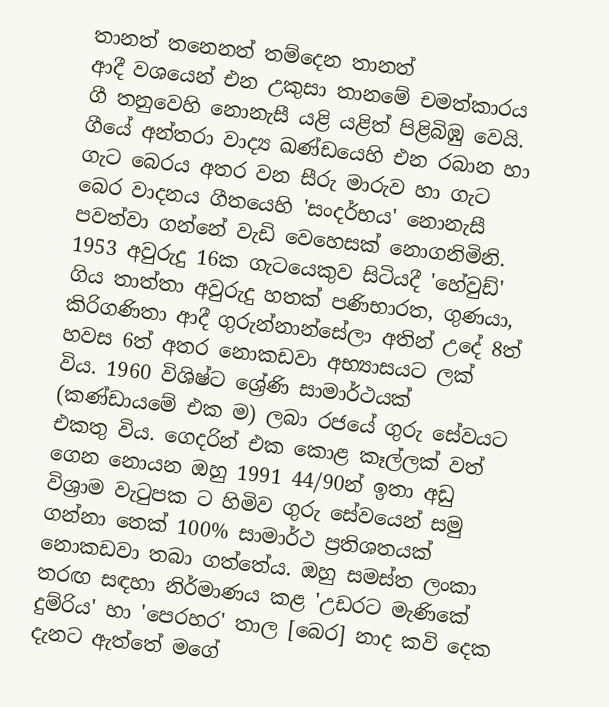තානත් තනෙනත් තම්දෙන තානත්
ආදී වශයෙන් එන උකුසා තානමේ චමත්කාරය ගී තනුවෙහි නොනැසී යළි යළිත් පිළිබිඹු වෙයි.
ගීයේ අන්තරා වාද්‍ය ඛණ්ඩයෙහි එන රබාන හා ගැට බෙරය අතර වන සීරු මාරුව හා ගැට බෙර වාදනය ගීතයෙහි 'සංදර්භය' නොනැසී පවත්වා ගන්නේ වැඩි වෙහෙසක් නොගනිමිනි.
1953 අවුරුදු 16ක ගැටයෙකුව සිටියදී 'හේවුඩ්' ගිය තාත්තා අවුරුදු හතක් පණිභාරත, ගුණයා, කිරිගණිතා ආදී ගුරුන්නාන්සේලා අතින් උදේ 8ත් හවස 6ත් අතර නොකඩවා අභ්‍යාසයට ලක් විය. 1960 විශිෂ්ට ශ්‍රේණි සාමාර්ථයක් (කණ්ඩායමේ එක ම) ලබා රජයේ ගුරු සේවයට එකතු විය. ගෙදරින් එක කොළ කෑල්ලක් වත් ගෙන නොයන ඔහු 1991 44/90න් ඉතා අඩු විශ්‍රාම වැටුපක ට හිමිව ගුරු සේවයෙන් සමු ගන්නා තෙක් 100% සාමාර්ථ ප්‍රතිශතයක් නොකඩවා තබා ගත්තේය. ඔහු සමස්ත ලංකා තරඟ සඳහා නිර්මාණය කළ 'උඩරට මැණිකේ දුම්රිය' හා 'පෙරහර' තාල [බෙර] නාද කවි දෙක දැනට ඇත්තේ මගේ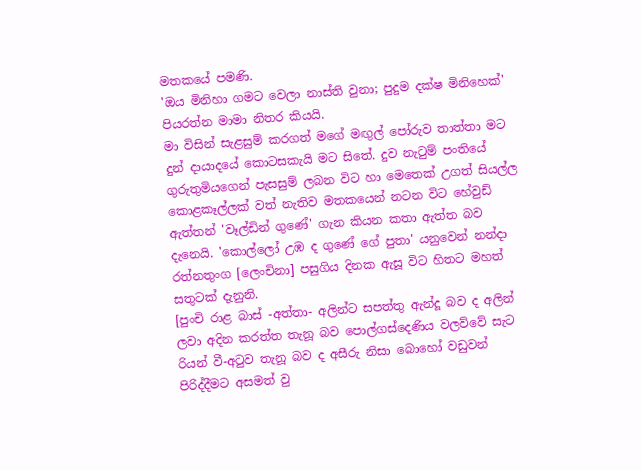මතකයේ පමණි.
'ඔය මිනිහා ගමට වෙලා නාස්ති වුනා; පුදුම දක්ෂ මිනිහෙක්' පියරත්න මාමා නිතර කියයි.
මා විසින් සැළසුම් කරගත් මගේ මඟුල් පෝරුව තාත්තා මට දුන් දායාදයේ කොටසකැයි මට සිතේ. දුව නැටුම් පංතියේ ගුරුතුමියගෙන් පැසසුම් ලබන විට හා මෙතෙක් උගත් සියල්ල කොළකෑල්ලක් වත් නැතිව මතකයෙන් නටන විට හේවුඩ් ඇත්තන් 'වෑල්ඩින් ගුණේ' ගැන කියන කතා ඇත්ත බව දැනෙයි. 'කොල්ලෝ උඹ ද ගුණේ ගේ පුතා' යනුවෙන් නන්දා රත්නතුංග [ලෙංචිනා] පසුගිය දිනක ඇසූ විට හිතට මහත් සතුටක් දැනුනි.
[පුංචි රාළ බාස් -අත්තා- අලින්ට සපත්තු ඇන්දූ බව ද අලින් ලවා අදින කරත්ත තැනූ බව පොල්ගස්දෙණිය වලව්වේ සැට රියන් වී-අටුව තැනූ බව ද අසීරු නිසා බොහෝ වඩුවන් පිරිද්දීමට අසමත් වු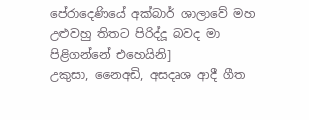පේරාදෙණියේ අක්බාර් ශාලාවේ මහ උළුවහු තිතට පිරිද්දූ බවද මා පිළිගන්නේ එහෙයිනි]
උකුසා, නෛඅඩි, අසදෘශ ආදී ගීත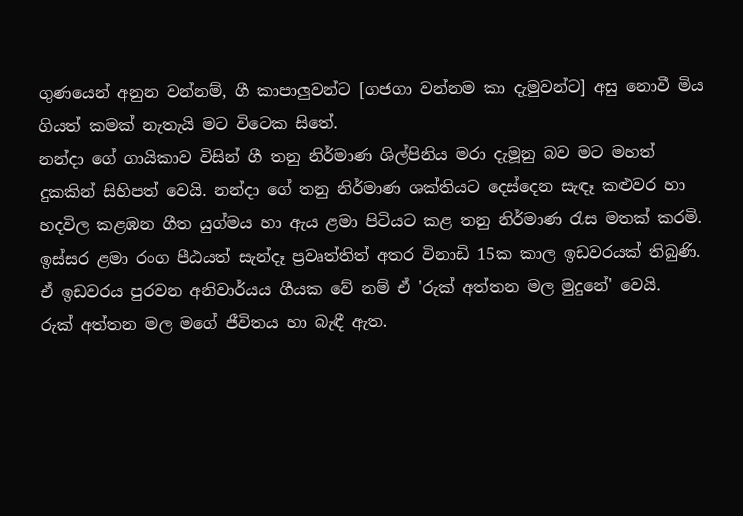ගුණයෙන් අනුන වන්නම්, ගී කාපාලුවන්ට [ගජගා වන්නම කා දැමුවන්ට] අසු නොවී මිය ගියත් කමක් නැතැයි මට විටෙක සිතේ.
නන්දා ගේ ගායිකාව විසින් ගී තනු නිර්මාණ ශිල්පිනිය මරා දැමූනු බව මට මහත් දුකකින් සිහිපත් වෙයි. නන්දා ගේ තනු නිර්මාණ ශක්තියට දෙස්දෙන සැඳෑ කළුවර හා හදවිල කළඹන ගීත යුග්මය හා ඇය ළමා පිටියට කළ තනු නිර්මාණ රැස මතක් කරමි.
ඉස්සර ළමා රංග පීඨයත් සැන්දෑ ප්‍රවෘත්තිත් අතර විනාඩි 15ක කාල ඉඩවරයක් තිබුණි. ඒ ඉඩවරය පුරවන අනිවාර්යය ගීයක වේ නම් ඒ 'රුක් අත්තන මල මුදුනේ' වෙයි.
රුක් අත්තන මල මගේ ජීවිතය හා බැඳී ඇත.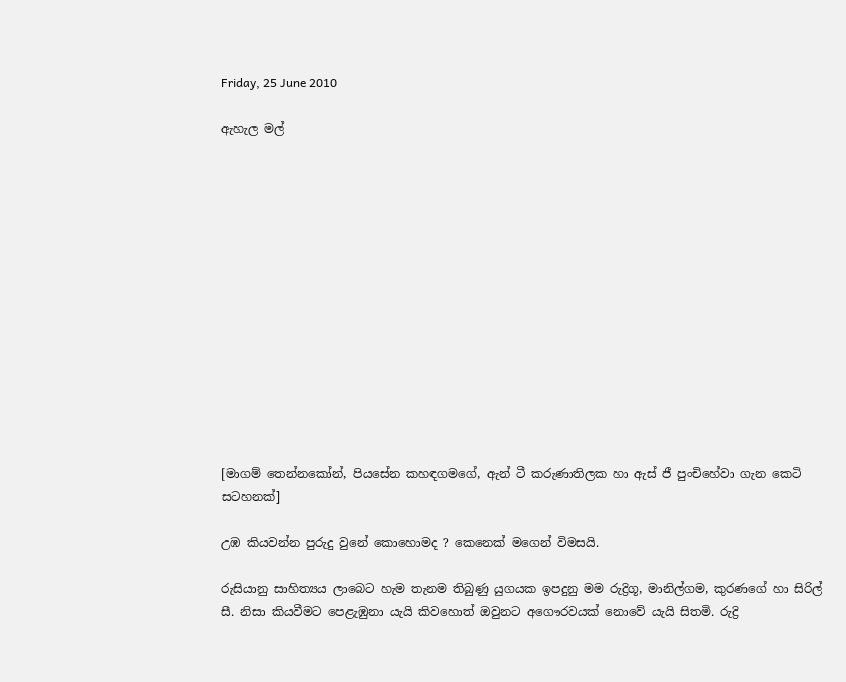Friday, 25 June 2010

ඇහැල මල්














[මාගම් තෙන්නකෝන්, පියසේන කහඳගමගේ, ඇන් ටී කරුණාතිලක හා ඇස් ජී පුංචිහේවා ගැන කෙටි සටහනක්]

උඹ කියවන්න පුරුදු වුනේ කොහොමද ? කෙනෙක් මගෙන් විමසයි.

රුසියානු සාහිත්‍යය ලාබෙට හැම තැනම තිබුණු යුගයක ඉපදුනු මම රුද්‍රිගූ, මානිල්ගම, කුරණගේ හා සිරිල් සී. නිසා කියවීමට පෙළැඹුනා යැයි කිවහොත් ඔවුනට අගෞරවයක් නොවේ යැයි සිතමි. රුද්‍රි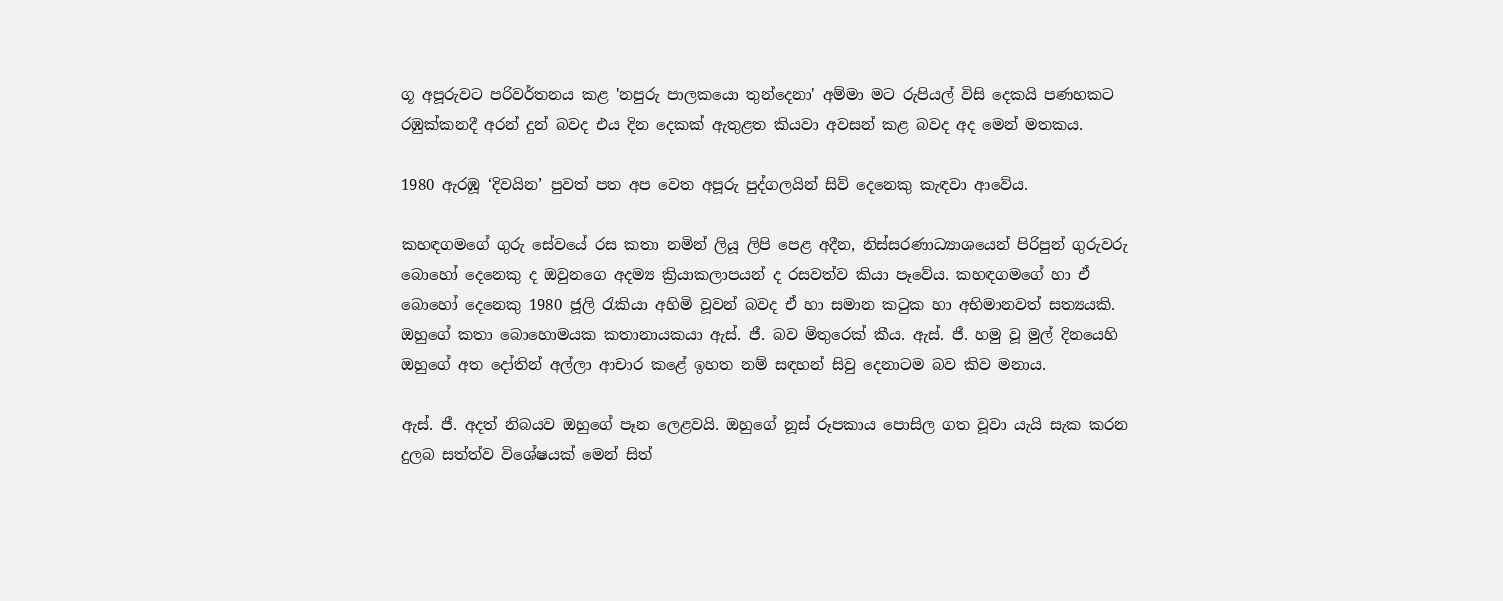ගූ අපූරුවට පරිවර්තනය කළ 'නපුරු පාලකයො තුන්දෙනා' අම්මා මට රුපියල් විසි දෙකයි පණහකට රඹුක්කනදී අරන් දුන් බවද එය දින දෙකක් ඇතුළත කියවා අවසන් කළ බවද අද මෙන් මතකය.

1980 ඇරඹූ ‘දිවයින’ පුවත් පත අප වෙත අපූරු පුද්ගලයින් සිව් දෙනෙකු කැඳවා ආවේය.

කහඳගමගේ ගුරු සේවයේ රස කතා නමින් ලියූ ලිපි පෙළ අදීන, නිස්සරණාධ්‍යාශයෙන් පිරිපුන් ගුරුවරු බොහෝ දෙනෙකු ද ඔවුනගෙ අදම්‍ය ක්‍රියාකලාපයන් ද රසවත්ව කියා පෑවේය. කහඳගමගේ හා ඒ බොහෝ දෙනෙකු 1980 ජූලි රැකියා අහිමි වූවන් බවද ඒ හා සමාන කටුක හා අභිමානවත් සත්‍යයකි. ඔහුගේ කතා බොහොමයක කතානායකයා ඇස්. ජී. බව මිතුරෙක් කීය. ඇස්. ජී. හමු වූ මුල් දිනයෙහි ඔහුගේ අත දෝතින් අල්ලා ආචාර කළේ ඉහත නම් සඳහන් සිවු දෙනාටම බව කිව මනාය.

ඇස්. ජී. අදත් නිබයව ඔහුගේ පෑන ලෙළවයි. ඔහුගේ නූස් රූපකාය පොසිල ගත වූවා යැයි සැක කරන දුලබ සත්ත්ව විශේෂයක් මෙන් සිත්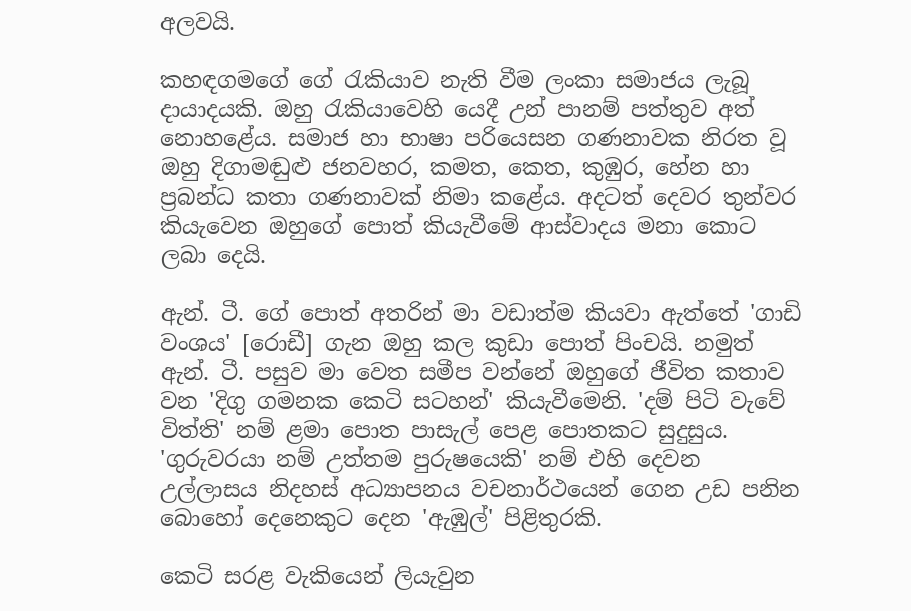අලවයි.

කහඳගමගේ ගේ රැකියාව නැති වීම ලංකා සමාජය ලැබූ දායාදයකි. ඔහු රැකියාවෙහි යෙදී උන් පානම් පත්තුව අත් නොහළේය. සමාජ හා භාෂා පරියෙසන ගණනාවක නිරත වූ ඔහු දිගාමඬුළු ජනවහර, කමත, කෙත, කුඹුර, හේන හා ප්‍රබන්ධ කතා ගණනාවක් නිමා කළේය. අදටත් දෙවර තුන්වර කියැවෙන ඔහුගේ පොත් කියැවීමේ ආස්වාදය මනා කොට ලබා දෙයි.

ඇන්. ටී. ගේ පොත් අතරින් මා වඩාත්ම කියවා ඇත්තේ 'ගාඩි වංශය' [රොඩී] ගැන ඔහු කල කුඩා පොත් පිංචයි. නමුත් ඇන්. ටී. පසුව මා වෙත සමීප වන්නේ ඔහුගේ ජීවිත කතාව වන 'දිගු ගමනක කෙටි සටහන්' කියැවීමෙනි. 'දම් පිටි වැවේ විත්ති' නම් ළමා පොත පාසැල් පෙළ පොතකට සුදුසුය. 'ගුරුවරයා නම් උත්තම පුරුෂයෙකි' නම් එහි දෙවන උල්ලාසය නිදහස් අධ්‍යාපනය වචනාර්ථයෙන් ගෙන උඩ පනින බොහෝ දෙනෙකුට දෙන 'ඇඹුල්' පිළිතුරකි.

කෙටි සරළ වැකියෙන් ලියැවුන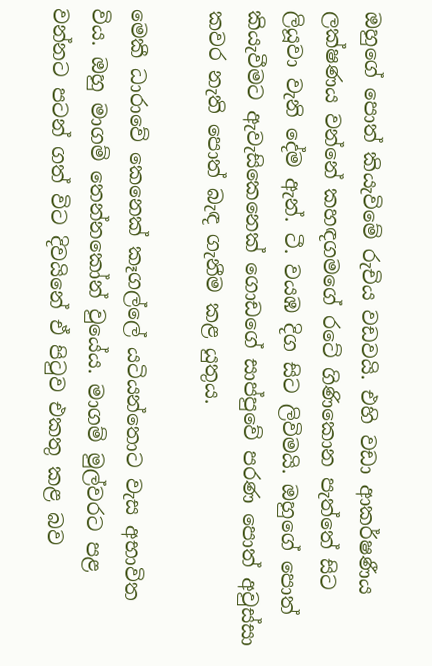ඔහුගේ පොත් කියැවිමේ රුචිය වඩවයි. එහි වඩා ආකර්ෂණීය ලක්ෂණය වන්නේ කහඳගමගේ රටේ ගිණිකොන පැත්තේ සිට ලියූවා වැනි දේම ඇන්. ටී. වයඹ දිග සිට ලිවිමයි. ඔහුගේ පොත් කියැවීමට ඇවැසිකෙනෙක් ගොඩගේ සාප්පුවේ පරණ පොත් අවුස්සා කවර නැති පොත් බැඳ ගැනීම කළ යුතුය.

මෙකී ධාරාවේ කෙනෙක් කෑගල්ලේ යටියන්තොට වැස අභාවිත විය. ඔහු මාගම් තෙන්නකෝන් වුයේය. මාගම් මුල්වරට පළ වන්නට පටන් ගත් විට දිවයිනේ ඒ පිටුව එකතු කළ බව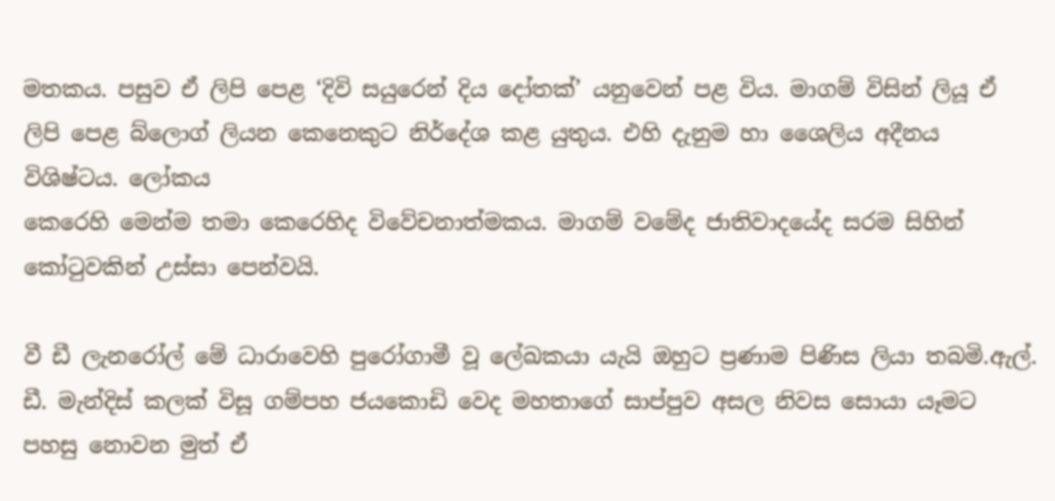මතකය. පසුව ඒ ලිපි පෙළ ‘දිවි සයුරෙන් දිය දෝතක්’ යනුවෙන් පළ විය. මාගම් විසින් ලියූ ඒ ලිපි පෙළ බ්ලොග් ලියන කෙනෙකුට නිර්දේශ කළ යුතුය. එහි දැනුම හා ශෛලිය අදීනය විශිෂ්ටය. ලෝකය
කෙරෙහි මෙන්ම තමා කෙරෙහිද විවේචනාත්මකය. මාගම් වමේද ජාතිවාදයේද සරම සිහින් කෝටුවකින් උස්සා පෙන්වයි.

වී ඩී ලැනරෝල් මේ ධාරාවෙහි පුරෝගාමී වූ ලේඛකයා යැයි ඔහුට ප්‍රණාම පිණිස ලියා තබමි.ඇල්. ඩී. මැන්දිස් කලක් විසූ ගම්පහ ජයකොඩි වෙද මහතාගේ සාප්පුව අසල නිවස සොයා යෑමට පහසු නොවන මුත් ඒ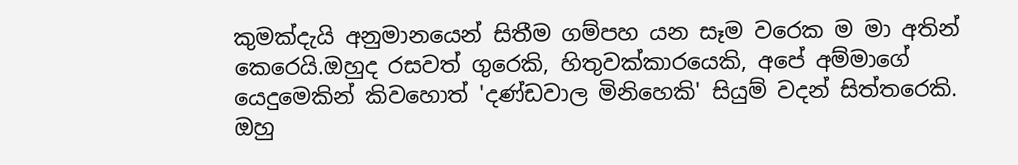කුමක්දැයි අනුමානයෙන් සිතීම ගම්පහ යන සෑම වරෙක ම මා අතින් කෙරෙයි.ඔහුද රසවත් ගුරෙකි, හිතුවක්කාරයෙකි, අපේ අම්මාගේ යෙදුමෙකින් කිවහොත් 'දණ්ඩවාල මිනිහෙකි' සියුම් වදන් සිත්තරෙකි. ඔහු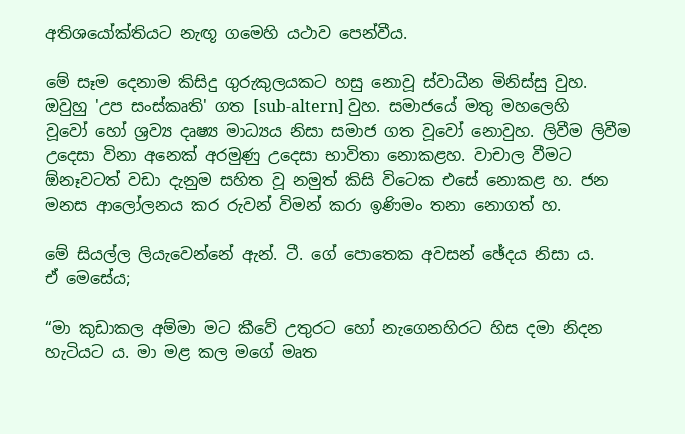අතිශයෝක්තියට නැඟූ ගමෙහි යථාව පෙන්වීය.

මේ සෑම දෙනාම කිසිදු ගුරුකුලයකට හසු නොවූ ස්වාධීන මිනිස්සු වුහ. ඔවුහු 'උප සංස්කෘති' ගත [sub-altern] වුහ. සමාජයේ මතු මහලෙහි
වූවෝ හෝ ශ්‍රව්‍ය දෘෂ්‍ය මාධ්‍යය නිසා සමාජ ගත වූවෝ නොවුහ. ලිවීම ලිවීම උදෙසා විනා අනෙක් අරමුණු උදෙසා භාවිතා නොකළහ. වාචාල වීමට ඕනෑවටත් වඩා දැනුම සහිත වූ නමුත් කිසි විටෙක එසේ නොකළ හ. ජන මනස ආලෝලනය කර රුවන් විමන් කරා ඉණිමං තනා නොගත් හ.

මේ සියල්ල ලියැවෙන්නේ ඇන්. ටී. ගේ පොතෙක අවසන් ඡේදය නිසා ය.
ඒ මෙසේය;

“මා කුඩාකල අම්මා මට කීවේ උතුරට හෝ නැගෙනහිරට හිස දමා නිදන හැටියට ය. මා මළ කල මගේ මෘත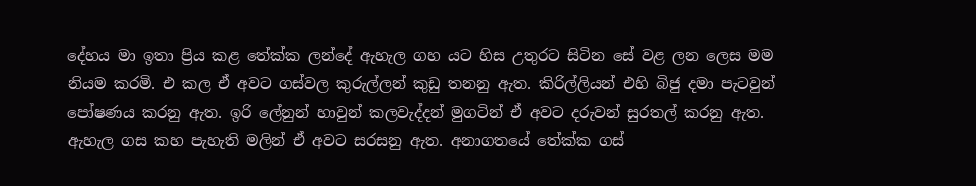දේහය මා ඉතා ප්‍රිය කළ තේක්ක ලන්දේ ඇහැල ගහ යට හිස උතුරට සිටින සේ වළ ලන ‍ලෙස මම නියම කරමි. එ කල ඒ අවට ගස්වල කුරුල්ලන් කුඩු තනනු ඇත. කිරිල්ලියන් එහි බිජු දමා පැටවුන් පෝෂණය කරනු ඇත. ඉරි ලේනුන් හාවුන් කලවැද්දන් මුගටින් ඒ අවට දරුවන් සුරතල් කරනු ඇත. ඇහැල ගස කහ පැහැති මලින් ඒ අවට සරසනු ඇත. අනාගතයේ තේක්ක ගස්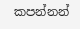කපන්නන්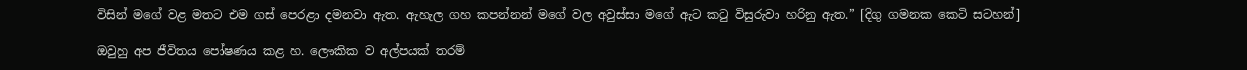විසින් මගේ වළ මතට එම ගස් පෙරළා දමනවා ඇත. ඇහැල ගහ කපන්නන් මගේ වල අවුස්සා මගේ ඇට කටු විසුරුවා හරිනු ඇත.” [දිගු ගමනක කෙටි සටහන්]

ඔවුහු අප ජීවිතය පෝෂණය කළ හ. ලෞකික ව අල්පයක් තරම්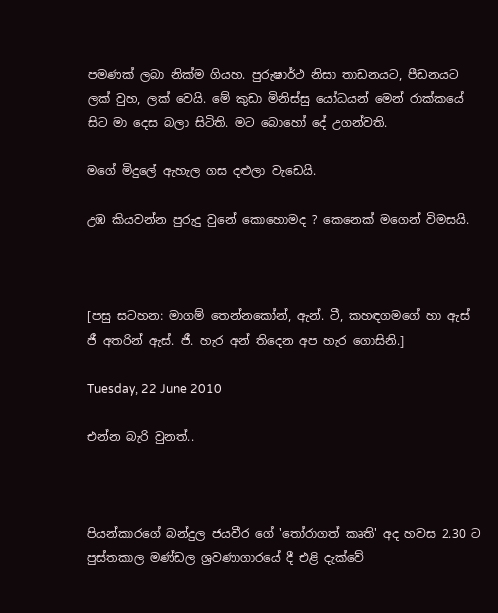පමණක් ලබා නික්ම ගියහ. පුරුෂාර්ථ නිසා තාඩනයට, පීඩනයට ලක් වුහ, ලක් වෙයි. මේ කුඩා මිනිස්සු යෝධයන් මෙන් රාක්කයේ සිට මා දෙස බලා සිටිති. මට බොහෝ දේ උගන්වති.

මගේ මිදුලේ ඇහැල ගස දළුලා වැඩෙයි.

උඹ කියවන්න පුරුදු වුනේ කොහොමද ? කෙනෙක් මගෙන් විමසයි.



[පසු සටහන: මාගම් තෙන්නකෝන්, ඇන්. ටී, කහඳගමගේ හා ඇස් ජී අතරින් ඇස්. ජී. හැර අන් තිදෙන අප හැර ගොසිනි.]

Tuesday, 22 June 2010

එන්න බැරි වුනත්..



පියන්කාරගේ බන්දුල ජයවීර ගේ 'තෝරාගත් කෘති' අද හවස 2.30 ට පුස්තකාල මණ්ඩල ශ්‍රවණාගාරයේ දී එළි දැක්වේ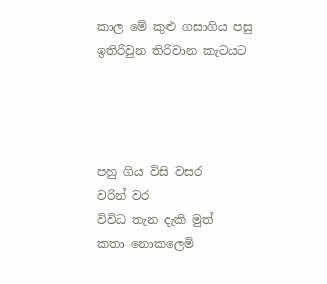කාල මේ කුළු ගසාගිය පසු
ඉතිරිවුන තිරිවාන කැටයට




පහු ගිය විසි වසර
වරින් වර
විවිධ තැන දැකි මුත්
කතා නොකලෙමි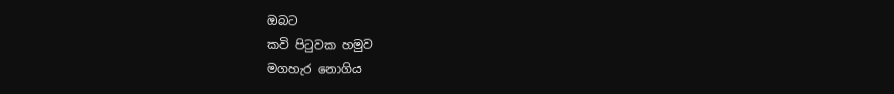ඔබට
කවි පිටුවක හමුව
මගහැර නොගිය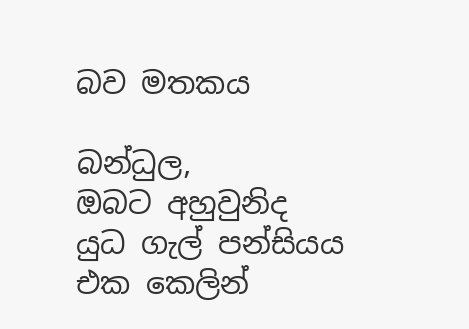බව මතකය

බන්ධුල,
ඔබට අහුවුනිද
යුධ ගැල් පන්සියය
එක කෙලින්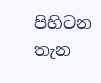පිහිටන තැන